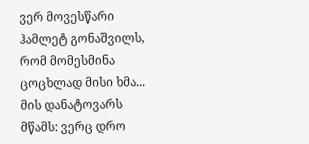ვერ მოვესწარი ჰამლეტ გონაშვილს, რომ მომესმინა ცოცხლად მისი ხმა... მის დანატოვარს მწამს: ვერც დრო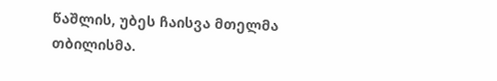წაშლის, უბეს ჩაისვა მთელმა თბილისმა.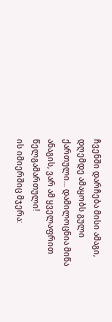ჩვენში დარჩება მისი ამაგი, დღემდე ამაყობს გული ქართული... დამილოცნია მიწა ანაგის, ვარ ამ ყველაფრით წელგამართული!
ის იმიერშიც მჯერა: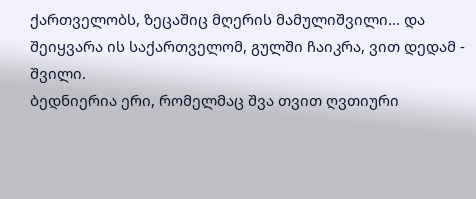ქართველობს, ზეცაშიც მღერის მამულიშვილი... და შეიყვარა ის საქართველომ, გულში ჩაიკრა, ვით დედამ - შვილი.
ბედნიერია ერი, რომელმაც შვა თვით ღვთიური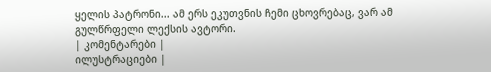ყელის პატრონი... ამ ერს ეკუთვნის ჩემი ცხოვრებაც, ვარ ამ გულწრფელი ლექსის ავტორი.
| კომენტარები |
ილუსტრაციები |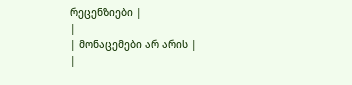რეცენზიები |
|
| მონაცემები არ არის |
|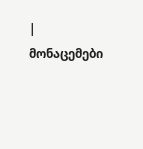| მონაცემები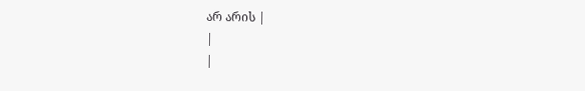არ არის |
|
|